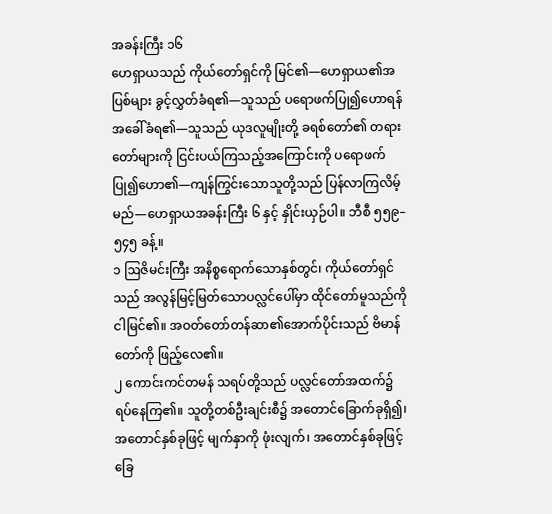အခန်းကြီး ၁၆
ဟေရှာယသည် ကိုယ်တော်ရှင်ကို မြင်၏—ဟေရှာယ၏အပြစ်များ ခွင့်လွှတ်ခံရ၏—သူသည် ပရောဖက်ပြု၍ဟောရန် အခေါ်ခံရ၏—သူသည် ယုဒလူမျိုးတို့ ခရစ်တော်၏ တရားတော်များကို ငြင်းပယ်ကြသည့်အကြောင်းကို ပရောဖက်ပြု၍ဟော၏—ကျန်ကြွင်းသောသူတို့သည် ပြန်လာကြလိမ့်မည်—ဟေရှာယအခန်းကြီး ၆ နှင့် နှိုင်းယှဉ်ပါ။ ဘီစီ ၅၅၉–၅၄၅ ခန့်။
၁ ဩဇိမင်းကြီး အနိစ္စရောက်သောနှစ်တွင်၊ ကိုယ်တော်ရှင်သည် အလွန်မြင့်မြတ်သောပလ္လင်ပေါ်မှာ ထိုင်တော်မူသည်ကို ငါမြင်၏။ အဝတ်တော်တန်ဆာ၏အောက်ပိုင်းသည် ဗိမာန်တော်ကို ဖြည့်လေ၏။
၂ ကောင်းကင်တမန် သရပ်တို့သည် ပလ္လင်တော်အထက်၌ ရပ်နေကြ၏။ သူတို့တစ်ဦးချင်းစီ၌ အတောင်ခြောက်ခုရှိ၍၊ အတောင်နှစ်ခုဖြင့် မျက်နှာကို ဖုံးလျက်၊ အတောင်နှစ်ခုဖြင့် ခြေ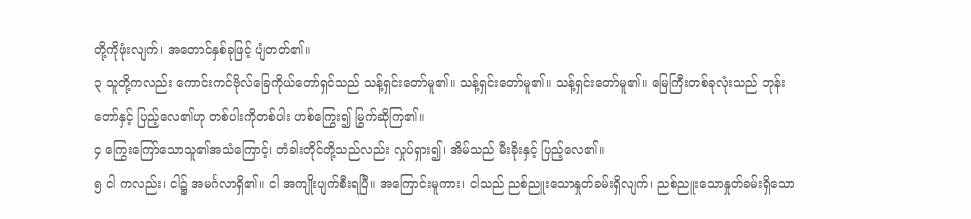တို့ကိုဖုံးလျက်၊ အတောင်နှစ်ခုဖြင့် ပျံတတ်၏။
၃ သူတို့ကလည်း ကောင်းကင်ဗိုလ်ခြေကိုယ်တော်ရှင်သည် သန့်ရှင်းတော်မူ၏။ သန့်ရှင်းတော်မူ၏။ သန့်ရှင်းတော်မူ၏။ မြေကြီးတစ်ခုလုံးသည် ဘုန်းတော်နှင့် ပြည့်လေ၏ဟု တစ်ပါးကိုတစ်ပါး ဟစ်ကြွေး၍ မြွက်ဆိုကြ၏။
၄ ကြွေးကြော်သောသူ၏အသံကြောင့်၊ တံခါးတိုင်တို့သည်လည်း လှုပ်ရှား၍၊ အိမ်သည် မီးခိုးနှင့် ပြည့်လေ၏။
၅ ငါ ကလည်း၊ ငါ၌ အမင်္ဂလာရှိ၏။ ငါ အကျိုးပျက်စီးရပြီ။ အကြောင်းမူကား၊ ငါသည် ညစ်ညူးသောနှုတ်ခမ်းရှိလျက်၊ ညစ်ညူးသောနှုတ်ခမ်းရှိသော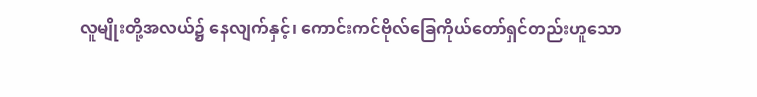လူမျိုးတို့အလယ်၌ နေလျက်နှင့်၊ ကောင်းကင်ဗိုလ်ခြေကိုယ်တော်ရှင်တည်းဟူသော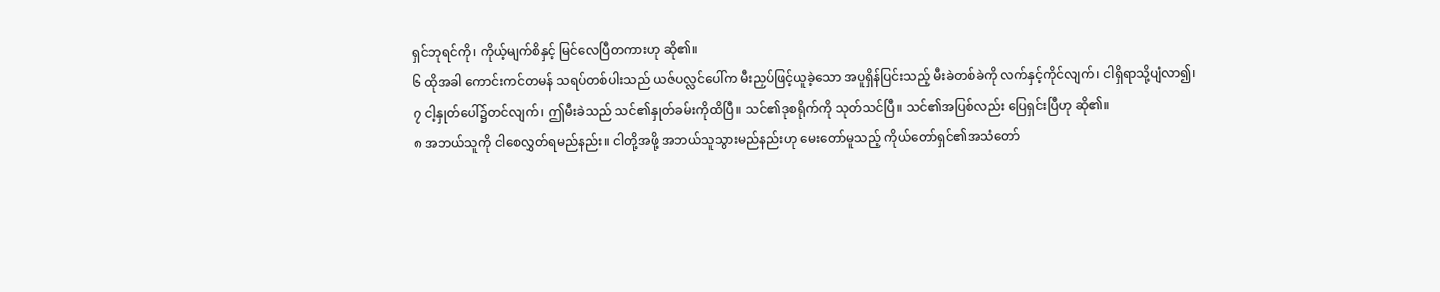ရှင်ဘုရင်ကို၊ ကိုယ့်မျက်စိနှင့် မြင်လေပြီတကားဟု ဆို၏။
၆ ထိုအခါ ကောင်းကင်တမန် သရပ်တစ်ပါးသည် ယဇ်ပလ္လင်ပေါ်က မီးညှပ်ဖြင့်ယူခဲ့သော အပူရှိန်ပြင်းသည့် မီးခဲတစ်ခဲကို လက်နှင့်ကိုင်လျက်၊ ငါရှိရာသို့ပျံလာ၍၊
၇ ငါ့နှုတ်ပေါ်၌တင်လျက်၊ ဤမီးခဲသည် သင်၏နှုတ်ခမ်းကိုထိပြီ။ သင်၏ဒုစရိုက်ကို သုတ်သင်ပြီ။ သင်၏အပြစ်လည်း ပြေရှင်းပြီဟု ဆို၏။
၈ အဘယ်သူကို ငါစေလွှတ်ရမည်နည်း။ ငါတို့အဖို့ အဘယ်သူသွားမည်နည်းဟု မေးတော်မူသည့် ကိုယ်တော်ရှင်၏အသံတော်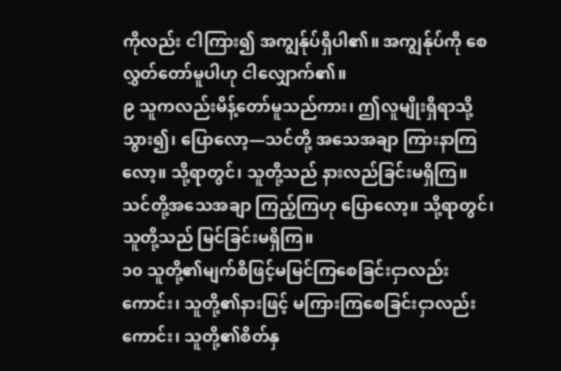ကိုလည်း ငါကြား၍ အကျွန်ုပ်ရှိပါ၏။ အကျွန်ုပ်ကို စေလွှတ်တော်မူပါဟု ငါလျှောက်၏။
၉ သူကလည်းမိန့်တော်မူသည်ကား၊ ဤလူမျိုးရှိရာသို့သွား၍၊ ပြောလော့—သင်တို့ အသေအချာ ကြားနာကြလော့။ သို့ရာတွင်၊ သူတို့သည် နားလည်ခြင်းမရှိကြ။ သင်တို့အသေအချာ ကြည့်ကြဟု ပြောလော့။ သို့ရာတွင်၊ သူတို့သည် မြင်ခြင်းမရှိကြ။
၁၀ သူတို့၏မျက်စိဖြင့်မမြင်ကြစေခြင်းငှာလည်းကောင်း၊ သူတို့၏နားဖြင့် မကြားကြစေခြင်းငှာလည်းကောင်း၊ သူတို့၏စိတ်နှ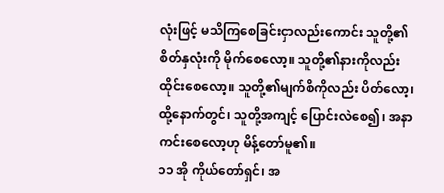လုံးဖြင့် မသိကြစေခြင်းငှာလည်းကောင်း သူတို့၏စိတ်နှလုံးကို မိုက်စေလော့။ သူတို့၏နားကိုလည်း ထိုင်းစေလော့။ သူတို့၏မျက်စိကိုလည်း ပိတ်လော့၊ ထို့နောက်တွင်၊ သူတို့အကျင့် ပြောင်းလဲစေ၍၊ အနာကင်းစေလော့ဟု မိန့်တော်မူ၏။
၁၁ အို ကိုယ်တော်ရှင်၊ အ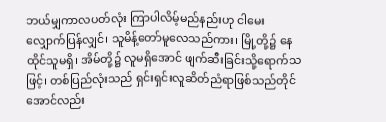ဘယ်မျှကာလပတ်လုံး ကြာပါလိမ့်မည်နည်းဟု ငါမေးလျှောက်ပြန်လျှင်၊ သူမိန့်တော်မူလေသည်ကား၊ မြို့တို့၌ နေထိုင်သူမရှိ၊ အိမ်တို့၌ လူမရှိအောင် ဖျက်ဆီးခြင်းသို့ရောက်သဖြင့်၊ တစ်ပြည်လုံးသည် ရှင်းရှင်းလူဆိတ်ညံရာဖြစ်သည်တိုင်အောင်လည်း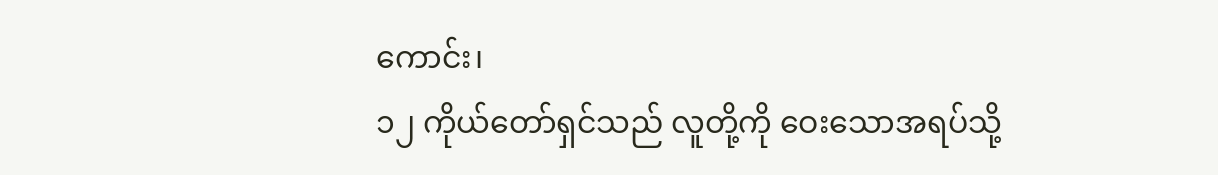ကောင်း၊
၁၂ ကိုယ်တော်ရှင်သည် လူတို့ကို ဝေးသောအရပ်သို့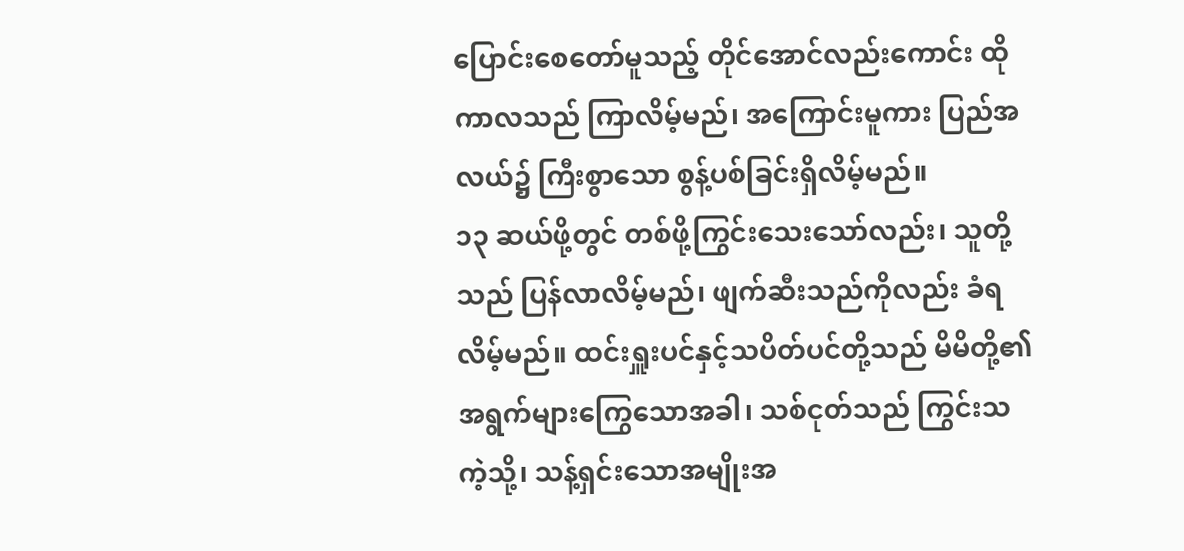ပြောင်းစေတော်မူသည့် တိုင်အောင်လည်းကောင်း ထိုကာလသည် ကြာလိမ့်မည်၊ အကြောင်းမူကား ပြည်အလယ်၌ ကြီးစွာသော စွန့်ပစ်ခြင်းရှိလိမ့်မည်။
၁၃ ဆယ်ဖို့တွင် တစ်ဖို့ကြွင်းသေးသော်လည်း၊ သူတို့သည် ပြန်လာလိမ့်မည်၊ ဖျက်ဆီးသည်ကိုလည်း ခံရလိမ့်မည်။ ထင်းရှူးပင်နှင့်သပိတ်ပင်တို့သည် မိမိတို့၏အရွက်များကြွေသောအခါ၊ သစ်ငုတ်သည် ကြွင်းသကဲ့သို့၊ သန့်ရှင်းသောအမျိုးအ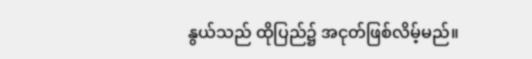နွယ်သည် ထိုပြည်၌ အငုတ်ဖြစ်လိမ့်မည်။